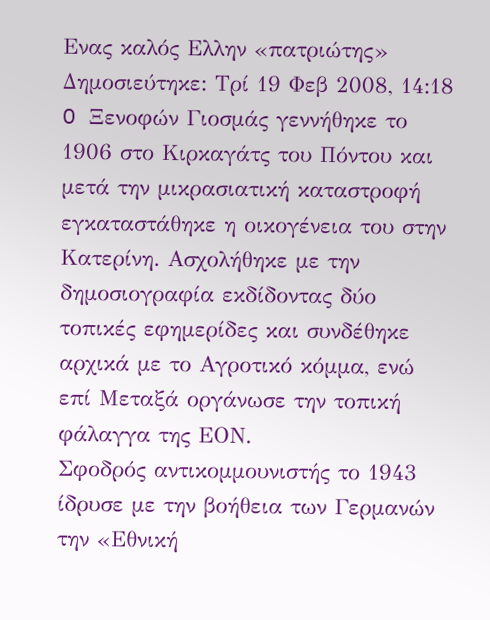Ενας καλός Ελλην «πατριώτης»
Δημοσιεύτηκε: Τρί 19 Φεβ 2008, 14:18
O Ξενοφών Γιοσμάς γεννήθηκε το 1906 στο Κιρκαγάτς του Πόντου και μετά την μικρασιατική καταστροφή εγκαταστάθηκε η οικογένεια του στην Κατερίνη. Ασχολήθηκε με την δημοσιογραφία εκδίδοντας δύο τοπικές εφημερίδες και συνδέθηκε αρχικά με το Αγροτικό κόμμα, ενώ επί Μεταξά οργάνωσε την τοπική φάλαγγα της ΕΟΝ.
Σφοδρός αντικομμουνιστής το 1943 ίδρυσε με την βοήθεια των Γερμανών την «Εθνική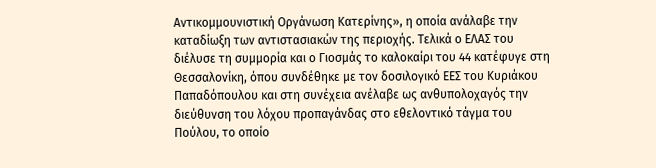Αντικομμουνιστική Οργάνωση Κατερίνης», η οποία ανάλαβε την καταδίωξη των αντιστασιακών της περιοχής. Τελικά ο ΕΛΑΣ του διέλυσε τη συμμορία και ο Γιοσμάς το καλοκαίρι του 44 κατέφυγε στη Θεσσαλονίκη, όπου συνδέθηκε με τον δοσιλογικό ΕΕΣ του Κυριάκου Παπαδόπουλου και στη συνέχεια ανέλαβε ως ανθυπολοχαγός την διεύθυνση του λόχου προπαγάνδας στο εθελοντικό τάγμα του Πούλου, το οποίο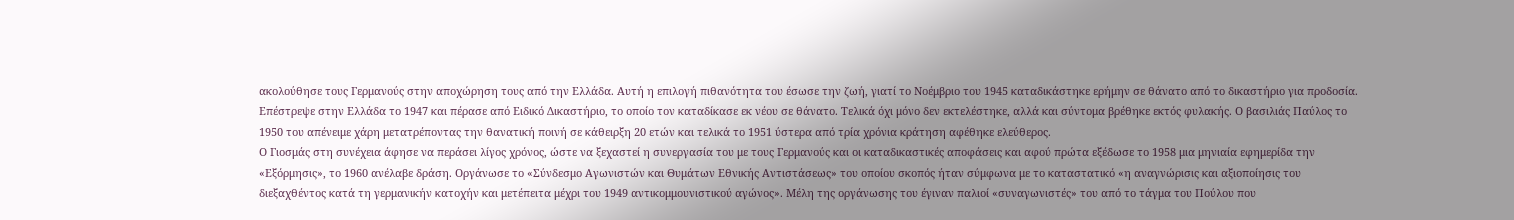ακολούθησε τους Γερμανούς στην αποχώρηση τους από την Ελλάδα. Αυτή η επιλογή πιθανότητα του έσωσε την ζωή, γιατί το Νοέμβριο του 1945 καταδικάστηκε ερήμην σε θάνατο από το δικαστήριο για προδοσία.
Επέστρεψε στην Ελλάδα το 1947 και πέρασε από Ειδικό Δικαστήριο, το οποίο τον καταδίκασε εκ νέου σε θάνατο. Τελικά όχι μόνο δεν εκτελέστηκε, αλλά και σύντομα βρέθηκε εκτός φυλακής. Ο βασιλιάς Παύλος το 1950 του απένειμε χάρη μετατρέποντας την θανατική ποινή σε κάθειρξη 20 ετών και τελικά το 1951 ύστερα από τρία χρόνια κράτηση αφέθηκε ελεύθερος.
Ο Γιοσμάς στη συνέχεια άφησε να περάσει λίγος χρόνος, ώστε να ξεχαστεί η συνεργασία του με τους Γερμανούς και οι καταδικαστικές αποφάσεις και αφού πρώτα εξέδωσε το 1958 μια μηνιαία εφημερίδα την «Εξόρμησις», το 1960 ανέλαβε δράση. Οργάνωσε το «Σύνδεσμο Αγωνιστών και Θυμάτων Εθνικής Αντιστάσεως» του οποίου σκοπός ήταν σύμφωνα με το καταστατικό «η αναγνώρισις και αξιοποίησις του διεξαχθέντος κατά τη γερμανικήν κατοχήν και μετέπειτα μέχρι του 1949 αντικομμουνιστικού αγώνος». Μέλη της οργάνωσης του έγιναν παλιοί «συναγωνιστές» του από το τάγμα του Πούλου που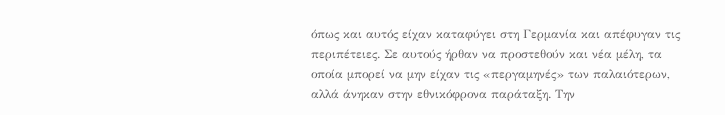όπως και αυτός είχαν καταφύγει στη Γερμανία και απέφυγαν τις περιπέτειες. Σε αυτούς ήρθαν να προστεθούν και νέα μέλη, τα οποία μπορεί να μην είχαν τις «περγαμηνές» των παλαιότερων, αλλά άνηκαν στην εθνικόφρονα παράταξη. Την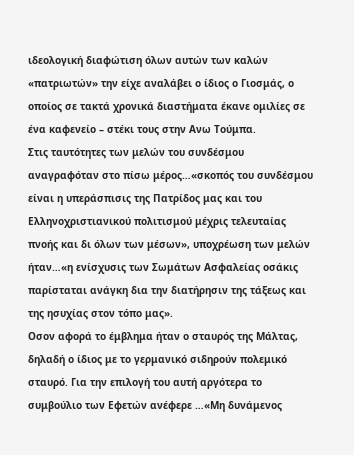ιδεολογική διαφώτιση όλων αυτών των καλών «πατριωτών» την είχε αναλάβει ο ίδιος ο Γιοσμάς, ο οποίος σε τακτά χρονικά διαστήματα έκανε ομιλίες σε ένα καφενείο – στέκι τους στην Ανω Τούμπα.
Στις ταυτότητες των μελών του συνδέσμου αναγραφόταν στο πίσω μέρος…«σκοπός του συνδέσμου είναι η υπεράσπισις της Πατρίδος μας και του Ελληνοχριστιανικού πολιτισμού μέχρις τελευταίας πνοής και δι όλων των μέσων», υποχρέωση των μελών ήταν…«η ενίσχυσις των Σωμάτων Ασφαλείας οσάκις παρίσταται ανάγκη δια την διατήρησιν της τάξεως και της ησυχίας στον τόπο μας».
Οσον αφορά το έμβλημα ήταν ο σταυρός της Μάλτας, δηλαδή ο ίδιος με το γερμανικό σιδηρούν πολεμικό σταυρό. Για την επιλογή του αυτή αργότερα το συμβούλιο των Εφετών ανέφερε …«Μη δυνάμενος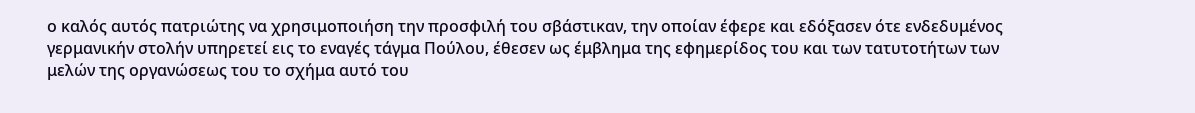ο καλός αυτός πατριώτης να χρησιμοποιήση την προσφιλή του σβάστικαν, την οποίαν έφερε και εδόξασεν ότε ενδεδυμένος γερμανικήν στολήν υπηρετεί εις το εναγές τάγμα Πούλου, έθεσεν ως έμβλημα της εφημερίδος του και των τατυτοτήτων των μελών της οργανώσεως του το σχήμα αυτό του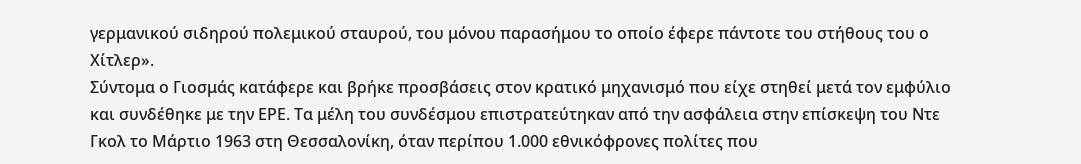γερμανικού σιδηρού πολεμικού σταυρού, του μόνου παρασήμου το οποίο έφερε πάντοτε του στήθους του ο Χίτλερ».
Σύντομα ο Γιοσμάς κατάφερε και βρήκε προσβάσεις στον κρατικό μηχανισμό που είχε στηθεί μετά τον εμφύλιο και συνδέθηκε με την ΕΡΕ. Τα μέλη του συνδέσμου επιστρατεύτηκαν από την ασφάλεια στην επίσκεψη του Ντε Γκολ το Μάρτιο 1963 στη Θεσσαλονίκη, όταν περίπου 1.000 εθνικόφρονες πολίτες που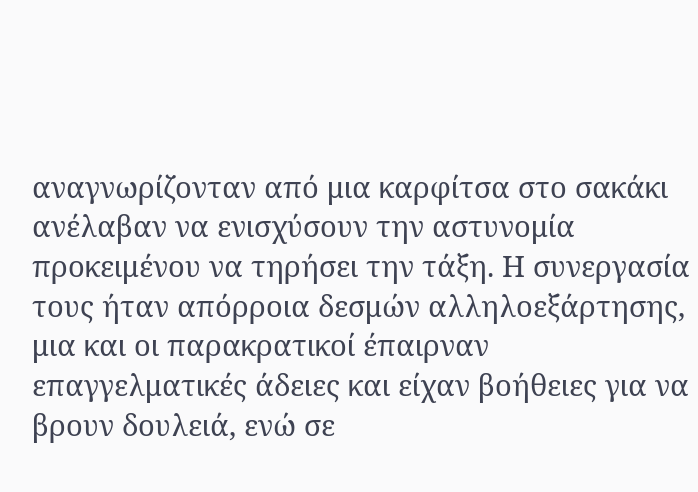αναγνωρίζονταν από μια καρφίτσα στο σακάκι ανέλαβαν να ενισχύσουν την αστυνομία προκειμένου να τηρήσει την τάξη. Η συνεργασία τους ήταν απόρροια δεσμών αλληλοεξάρτησης, μια και οι παρακρατικοί έπαιρναν επαγγελματικές άδειες και είχαν βοήθειες για να βρουν δουλειά, ενώ σε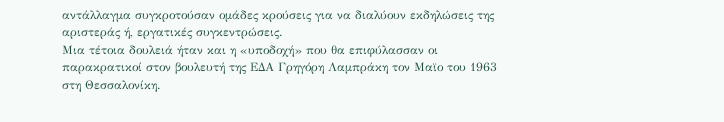αντάλλαγμα συγκροτούσαν ομάδες κρούσεις για να διαλύουν εκδηλώσεις της αριστεράς ή, εργατικές συγκεντρώσεις.
Μια τέτοια δουλειά ήταν και η «υποδοχή» που θα επιφύλασσαν οι παρακρατικοί στον βουλευτή της ΕΔΑ Γρηγόρη Λαμπράκη τον Μαϊο του 1963 στη Θεσσαλονίκη.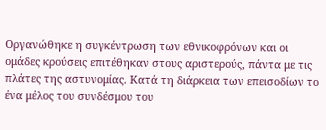Οργανώθηκε η συγκέντρωση των εθνικοφρόνων και οι ομάδες κρούσεις επιτέθηκαν στους αριστερούς, πάντα με τις πλάτες της αστυνομίας. Κατά τη διάρκεια των επεισοδίων το ένα μέλος του συνδέσμου του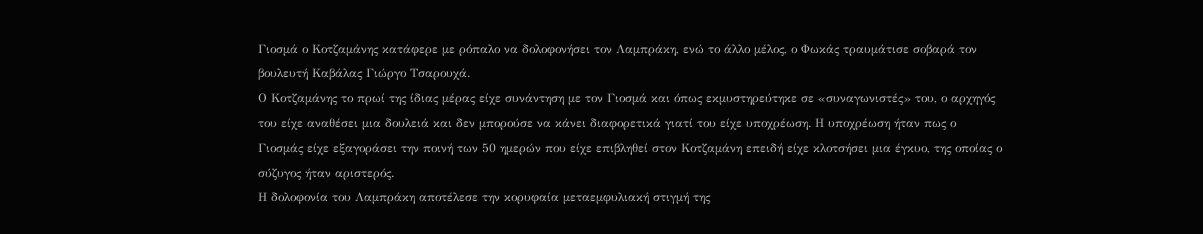Γιοσμά ο Κοτζαμάνης κατάφερε με ρόπαλο να δολοφονήσει τον Λαμπράκη, ενώ το άλλο μέλος, ο Φωκάς τραυμάτισε σοβαρά τον βουλευτή Καβάλας Γιώργο Τσαρουχά.
Ο Κοτζαμάνης το πρωί της ίδιας μέρας είχε συνάντηση με τον Γιοσμά και όπως εκμυστηρεύτηκε σε «συναγωνιστές» του, ο αρχηγός του είχε αναθέσει μια δουλειά και δεν μπορούσε να κάνει διαφορετικά γιατί του είχε υποχρέωση. Η υποχρέωση ήταν πως ο Γιοσμάς είχε εξαγοράσει την ποινή των 50 ημερών που είχε επιβληθεί στον Κοτζαμάνη επειδή είχε κλοτσήσει μια έγκυο, της οποίας ο σύζυγος ήταν αριστερός.
Η δολοφονία του Λαμπράκη αποτέλεσε την κορυφαία μεταεμφυλιακή στιγμή της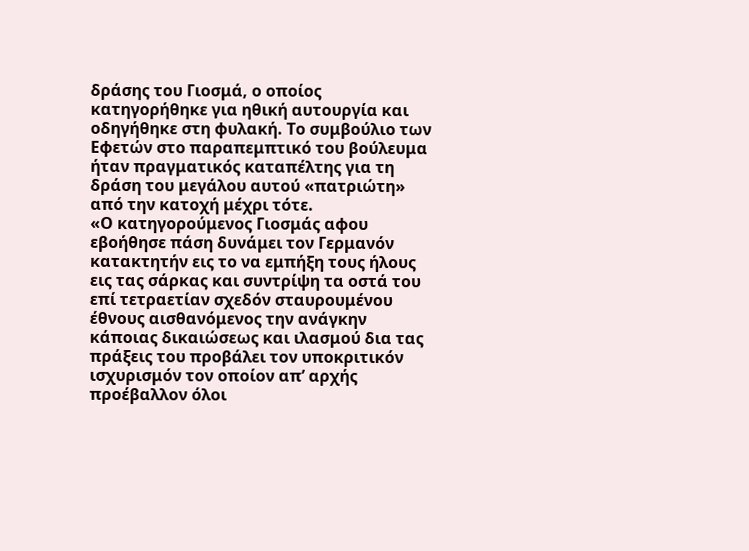δράσης του Γιοσμά, ο οποίος κατηγορήθηκε για ηθική αυτουργία και οδηγήθηκε στη φυλακή. Το συμβούλιο των Εφετών στο παραπεμπτικό του βούλευμα ήταν πραγματικός καταπέλτης για τη δράση του μεγάλου αυτού «πατριώτη» από την κατοχή μέχρι τότε.
«Ο κατηγορούμενος Γιοσμάς αφου εβοήθησε πάση δυνάμει τον Γερμανόν κατακτητήν εις το να εμπήξη τους ήλους εις τας σάρκας και συντρίψη τα οστά του επί τετραετίαν σχεδόν σταυρουμένου έθνους αισθανόμενος την ανάγκην κάποιας δικαιώσεως και ιλασμού δια τας πράξεις του προβάλει τον υποκριτικόν ισχυρισμόν τον οποίον απ’ αρχής προέβαλλον όλοι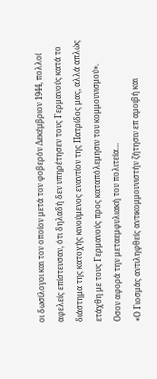οι δωσίλογοι και τον οποίον μετά τον φοβερόν Δεκέμβριον 1944, πολλοί αφελείς επίστευσαν, ότι δηλαδή δεν υπηρέτησεν τους Γερμανούς κατά το διάστημα της κατοχής κινούμενος εναντίον της Πατρίδος μας, αλλά απλώς ετάχθη με τους Γερμανούς προς καταπόλεμησιν του κομμουνισμού».
Οσον αφορά την μεταεμφυλιακή του πολιτεία…
«Ο Γιοσμάς αντιληφθείς αντικομμουνιστήν ζήτησιν επ αμοιβή και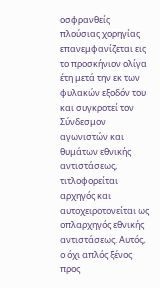οσφρανθείς πλούσιας χορηγίας επανεμφανίζεται εις το προσκήνιον ολίγα έτη μετά την εκ των φυλακών εξοδόν του και συγκροτεί τον Σύνδεσμον αγωνιστών και θυμάτων εθνικής αντιστάσεως, τιτλοφορείται αρχηγός και αυτοχειροτονείται ως οπλαρχηγός εθνικής αντιστάσεως. Αυτός, ο όχι απλός ξένος προς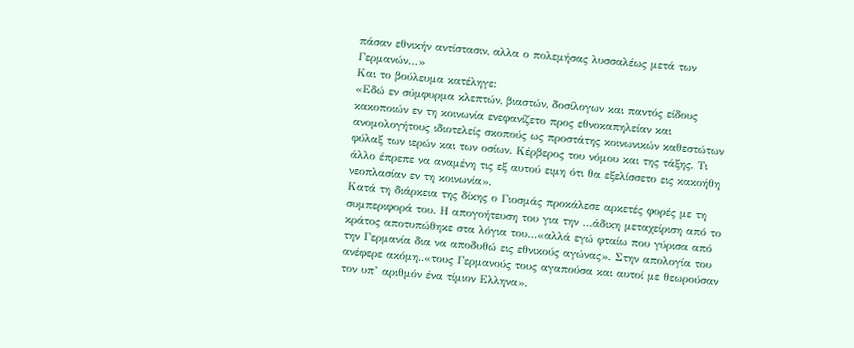πάσαν εθνικήν αντίστασιν, αλλα ο πολεμήσας λυσσαλέως μετά των Γερμανών…»
Και το βούλευμα κατέληγε:
«Εδώ εν σύμφυρμα κλεπτών, βιαστών, δοσίλογων και παντός είδους κακοποιών εν τη κοινωνία ενεφανίζετο προς εθνοκαπηλείαν και ανομολογήτους ιδιοτελείς σκοπούς ως προστάτης κοινωνικών καθεστώτων φύλαξ των ιερών και των οσίων. Κέρβερος του νόμου και της τάξης. Τι άλλο έπρεπε να αναμένη τις εξ αυτού ειμη ότι θα εξελίσσετο εις κακοήθη νεοπλασίαν εν τη κοινωνία».
Κατά τη διάρκεια της δίκης ο Γιοσμάς προκάλεσε αρκετές φορές με τη συμπεριφορά του. Η απογοήτευση του για την …άδικη μεταχείριση από το κράτος αποτυπώθηκε στα λόγια του…«αλλά εγώ φταίω που γύρισα από την Γερμανία δια να αποδυθώ εις εθνικούς αγώνας». Στην απολογία του ανέφερε ακόμη..«τους Γερμανούς τους αγαπούσα και αυτοί με θεωρούσαν τον υπ’ αριθμόν ένα τίμιον Ελληνα».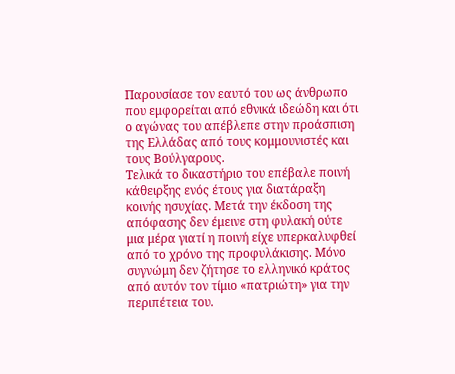Παρουσίασε τον εαυτό του ως άνθρωπο που εμφορείται από εθνικά ιδεώδη και ότι ο αγώνας του απέβλεπε στην προάσπιση της Ελλάδας από τους κομμουνιστές και τους Βούλγαρους.
Τελικά το δικαστήριο του επέβαλε ποινή κάθειρξης ενός έτους για διατάραξη κοινής ησυχίας. Μετά την έκδοση της απόφασης δεν έμεινε στη φυλακή ούτε μια μέρα γιατί η ποινή είχε υπερκαλυφθεί από το χρόνο της προφυλάκισης. Μόνο συγνώμη δεν ζήτησε το ελληνικό κράτος από αυτόν τον τίμιο «πατριώτη» για την περιπέτεια του.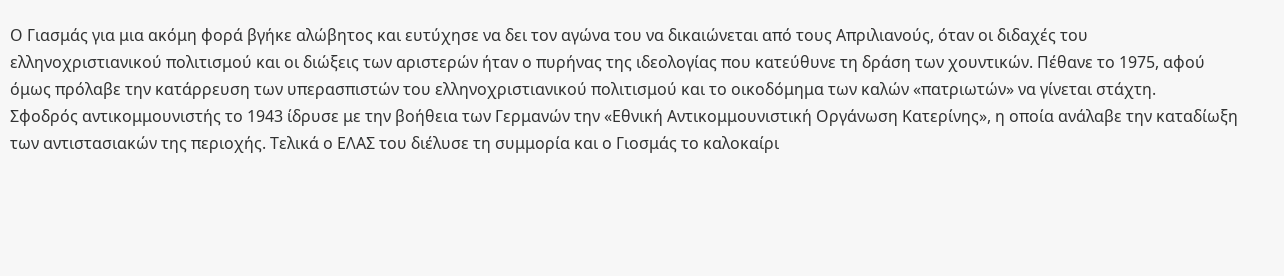Ο Γιασμάς για μια ακόμη φορά βγήκε αλώβητος και ευτύχησε να δει τον αγώνα του να δικαιώνεται από τους Απριλιανούς, όταν οι διδαχές του ελληνοχριστιανικού πολιτισμού και οι διώξεις των αριστερών ήταν ο πυρήνας της ιδεολογίας που κατεύθυνε τη δράση των χουντικών. Πέθανε το 1975, αφού όμως πρόλαβε την κατάρρευση των υπερασπιστών του ελληνοχριστιανικού πολιτισμού και το οικοδόμημα των καλών «πατριωτών» να γίνεται στάχτη.
Σφοδρός αντικομμουνιστής το 1943 ίδρυσε με την βοήθεια των Γερμανών την «Εθνική Αντικομμουνιστική Οργάνωση Κατερίνης», η οποία ανάλαβε την καταδίωξη των αντιστασιακών της περιοχής. Τελικά ο ΕΛΑΣ του διέλυσε τη συμμορία και ο Γιοσμάς το καλοκαίρι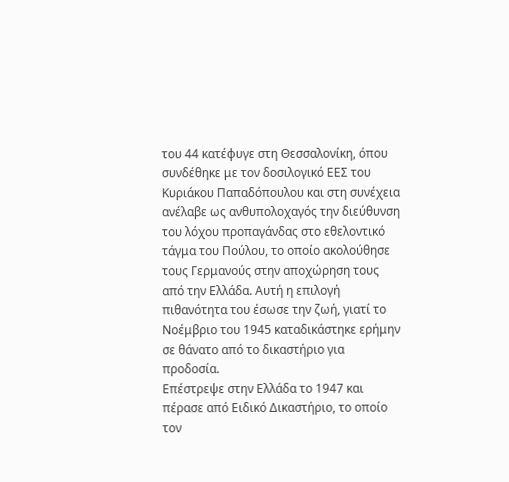του 44 κατέφυγε στη Θεσσαλονίκη, όπου συνδέθηκε με τον δοσιλογικό ΕΕΣ του Κυριάκου Παπαδόπουλου και στη συνέχεια ανέλαβε ως ανθυπολοχαγός την διεύθυνση του λόχου προπαγάνδας στο εθελοντικό τάγμα του Πούλου, το οποίο ακολούθησε τους Γερμανούς στην αποχώρηση τους από την Ελλάδα. Αυτή η επιλογή πιθανότητα του έσωσε την ζωή, γιατί το Νοέμβριο του 1945 καταδικάστηκε ερήμην σε θάνατο από το δικαστήριο για προδοσία.
Επέστρεψε στην Ελλάδα το 1947 και πέρασε από Ειδικό Δικαστήριο, το οποίο τον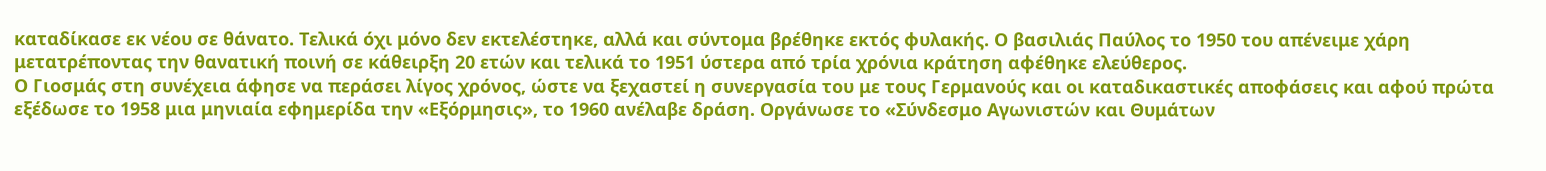καταδίκασε εκ νέου σε θάνατο. Τελικά όχι μόνο δεν εκτελέστηκε, αλλά και σύντομα βρέθηκε εκτός φυλακής. Ο βασιλιάς Παύλος το 1950 του απένειμε χάρη μετατρέποντας την θανατική ποινή σε κάθειρξη 20 ετών και τελικά το 1951 ύστερα από τρία χρόνια κράτηση αφέθηκε ελεύθερος.
Ο Γιοσμάς στη συνέχεια άφησε να περάσει λίγος χρόνος, ώστε να ξεχαστεί η συνεργασία του με τους Γερμανούς και οι καταδικαστικές αποφάσεις και αφού πρώτα εξέδωσε το 1958 μια μηνιαία εφημερίδα την «Εξόρμησις», το 1960 ανέλαβε δράση. Οργάνωσε το «Σύνδεσμο Αγωνιστών και Θυμάτων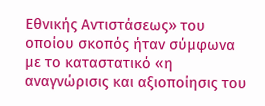Εθνικής Αντιστάσεως» του οποίου σκοπός ήταν σύμφωνα με το καταστατικό «η αναγνώρισις και αξιοποίησις του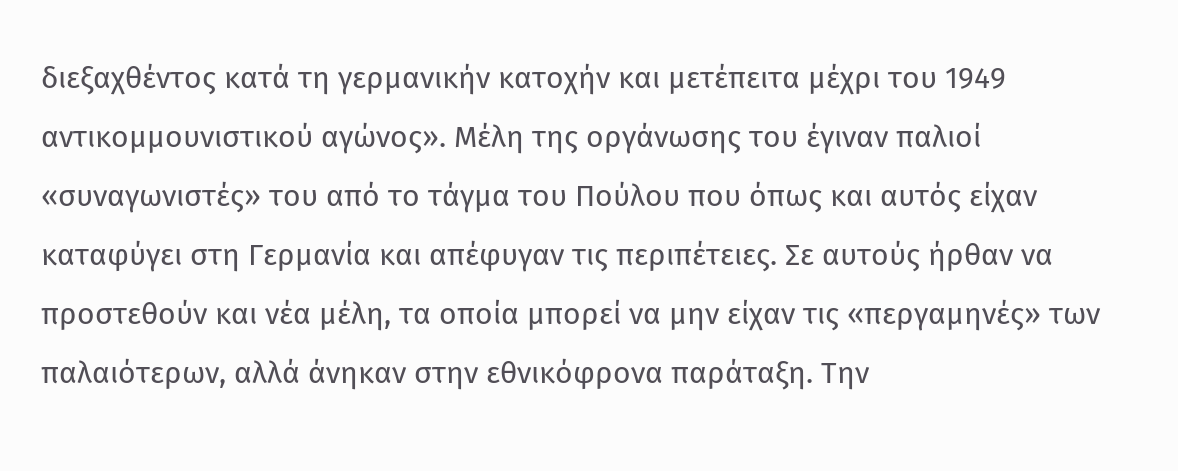διεξαχθέντος κατά τη γερμανικήν κατοχήν και μετέπειτα μέχρι του 1949 αντικομμουνιστικού αγώνος». Μέλη της οργάνωσης του έγιναν παλιοί «συναγωνιστές» του από το τάγμα του Πούλου που όπως και αυτός είχαν καταφύγει στη Γερμανία και απέφυγαν τις περιπέτειες. Σε αυτούς ήρθαν να προστεθούν και νέα μέλη, τα οποία μπορεί να μην είχαν τις «περγαμηνές» των παλαιότερων, αλλά άνηκαν στην εθνικόφρονα παράταξη. Την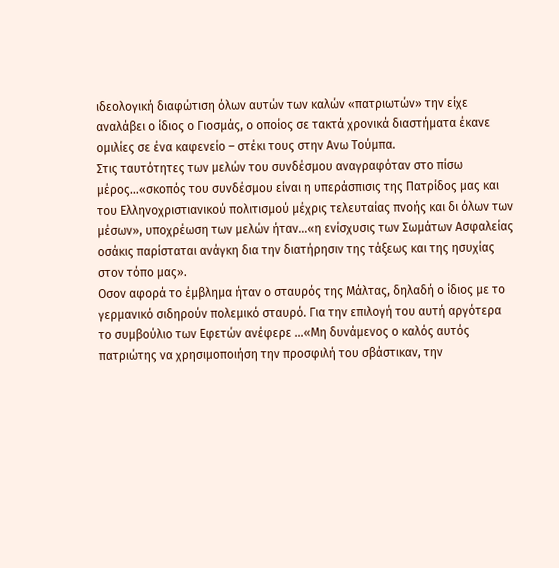ιδεολογική διαφώτιση όλων αυτών των καλών «πατριωτών» την είχε αναλάβει ο ίδιος ο Γιοσμάς, ο οποίος σε τακτά χρονικά διαστήματα έκανε ομιλίες σε ένα καφενείο – στέκι τους στην Ανω Τούμπα.
Στις ταυτότητες των μελών του συνδέσμου αναγραφόταν στο πίσω μέρος…«σκοπός του συνδέσμου είναι η υπεράσπισις της Πατρίδος μας και του Ελληνοχριστιανικού πολιτισμού μέχρις τελευταίας πνοής και δι όλων των μέσων», υποχρέωση των μελών ήταν…«η ενίσχυσις των Σωμάτων Ασφαλείας οσάκις παρίσταται ανάγκη δια την διατήρησιν της τάξεως και της ησυχίας στον τόπο μας».
Οσον αφορά το έμβλημα ήταν ο σταυρός της Μάλτας, δηλαδή ο ίδιος με το γερμανικό σιδηρούν πολεμικό σταυρό. Για την επιλογή του αυτή αργότερα το συμβούλιο των Εφετών ανέφερε …«Μη δυνάμενος ο καλός αυτός πατριώτης να χρησιμοποιήση την προσφιλή του σβάστικαν, την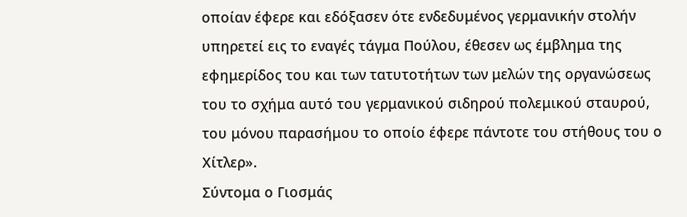οποίαν έφερε και εδόξασεν ότε ενδεδυμένος γερμανικήν στολήν υπηρετεί εις το εναγές τάγμα Πούλου, έθεσεν ως έμβλημα της εφημερίδος του και των τατυτοτήτων των μελών της οργανώσεως του το σχήμα αυτό του γερμανικού σιδηρού πολεμικού σταυρού, του μόνου παρασήμου το οποίο έφερε πάντοτε του στήθους του ο Χίτλερ».
Σύντομα ο Γιοσμάς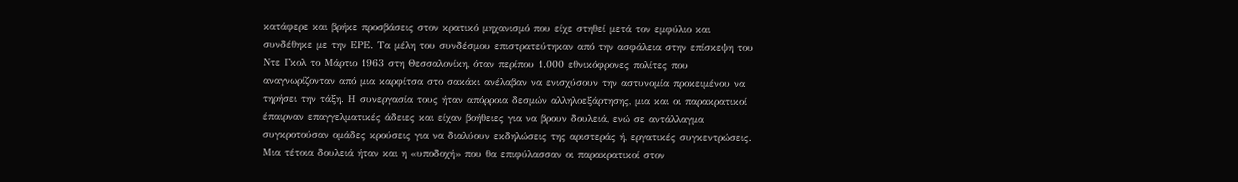κατάφερε και βρήκε προσβάσεις στον κρατικό μηχανισμό που είχε στηθεί μετά τον εμφύλιο και συνδέθηκε με την ΕΡΕ. Τα μέλη του συνδέσμου επιστρατεύτηκαν από την ασφάλεια στην επίσκεψη του Ντε Γκολ το Μάρτιο 1963 στη Θεσσαλονίκη, όταν περίπου 1.000 εθνικόφρονες πολίτες που αναγνωρίζονταν από μια καρφίτσα στο σακάκι ανέλαβαν να ενισχύσουν την αστυνομία προκειμένου να τηρήσει την τάξη. Η συνεργασία τους ήταν απόρροια δεσμών αλληλοεξάρτησης, μια και οι παρακρατικοί έπαιρναν επαγγελματικές άδειες και είχαν βοήθειες για να βρουν δουλειά, ενώ σε αντάλλαγμα συγκροτούσαν ομάδες κρούσεις για να διαλύουν εκδηλώσεις της αριστεράς ή, εργατικές συγκεντρώσεις.
Μια τέτοια δουλειά ήταν και η «υποδοχή» που θα επιφύλασσαν οι παρακρατικοί στον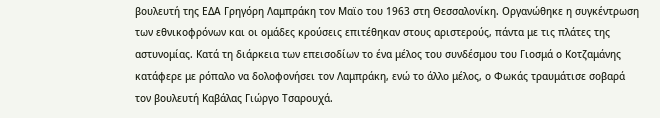βουλευτή της ΕΔΑ Γρηγόρη Λαμπράκη τον Μαϊο του 1963 στη Θεσσαλονίκη. Οργανώθηκε η συγκέντρωση των εθνικοφρόνων και οι ομάδες κρούσεις επιτέθηκαν στους αριστερούς, πάντα με τις πλάτες της αστυνομίας. Κατά τη διάρκεια των επεισοδίων το ένα μέλος του συνδέσμου του Γιοσμά ο Κοτζαμάνης κατάφερε με ρόπαλο να δολοφονήσει τον Λαμπράκη, ενώ το άλλο μέλος, ο Φωκάς τραυμάτισε σοβαρά τον βουλευτή Καβάλας Γιώργο Τσαρουχά.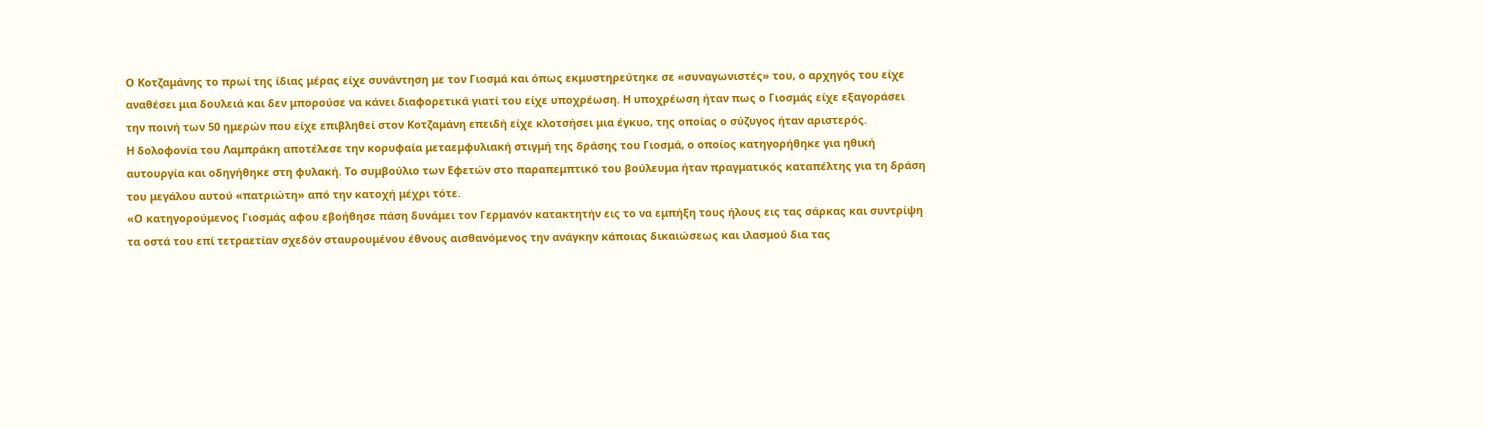Ο Κοτζαμάνης το πρωί της ίδιας μέρας είχε συνάντηση με τον Γιοσμά και όπως εκμυστηρεύτηκε σε «συναγωνιστές» του, ο αρχηγός του είχε αναθέσει μια δουλειά και δεν μπορούσε να κάνει διαφορετικά γιατί του είχε υποχρέωση. Η υποχρέωση ήταν πως ο Γιοσμάς είχε εξαγοράσει την ποινή των 50 ημερών που είχε επιβληθεί στον Κοτζαμάνη επειδή είχε κλοτσήσει μια έγκυο, της οποίας ο σύζυγος ήταν αριστερός.
Η δολοφονία του Λαμπράκη αποτέλεσε την κορυφαία μεταεμφυλιακή στιγμή της δράσης του Γιοσμά, ο οποίος κατηγορήθηκε για ηθική αυτουργία και οδηγήθηκε στη φυλακή. Το συμβούλιο των Εφετών στο παραπεμπτικό του βούλευμα ήταν πραγματικός καταπέλτης για τη δράση του μεγάλου αυτού «πατριώτη» από την κατοχή μέχρι τότε.
«Ο κατηγορούμενος Γιοσμάς αφου εβοήθησε πάση δυνάμει τον Γερμανόν κατακτητήν εις το να εμπήξη τους ήλους εις τας σάρκας και συντρίψη τα οστά του επί τετραετίαν σχεδόν σταυρουμένου έθνους αισθανόμενος την ανάγκην κάποιας δικαιώσεως και ιλασμού δια τας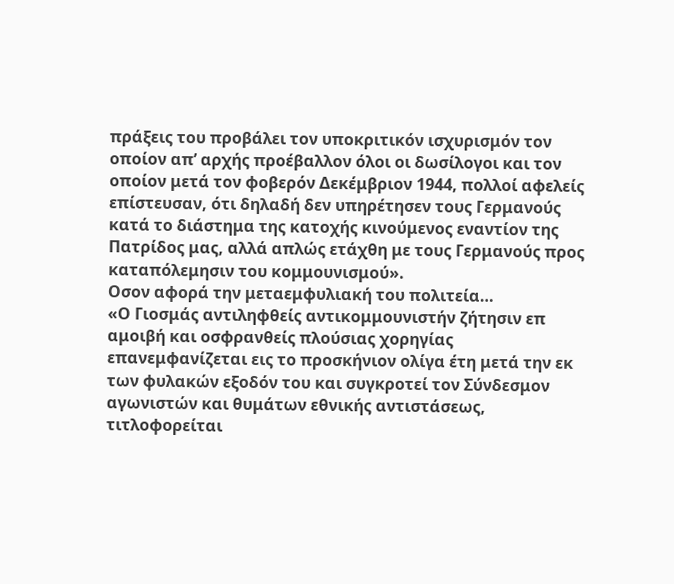πράξεις του προβάλει τον υποκριτικόν ισχυρισμόν τον οποίον απ’ αρχής προέβαλλον όλοι οι δωσίλογοι και τον οποίον μετά τον φοβερόν Δεκέμβριον 1944, πολλοί αφελείς επίστευσαν, ότι δηλαδή δεν υπηρέτησεν τους Γερμανούς κατά το διάστημα της κατοχής κινούμενος εναντίον της Πατρίδος μας, αλλά απλώς ετάχθη με τους Γερμανούς προς καταπόλεμησιν του κομμουνισμού».
Οσον αφορά την μεταεμφυλιακή του πολιτεία…
«Ο Γιοσμάς αντιληφθείς αντικομμουνιστήν ζήτησιν επ αμοιβή και οσφρανθείς πλούσιας χορηγίας επανεμφανίζεται εις το προσκήνιον ολίγα έτη μετά την εκ των φυλακών εξοδόν του και συγκροτεί τον Σύνδεσμον αγωνιστών και θυμάτων εθνικής αντιστάσεως, τιτλοφορείται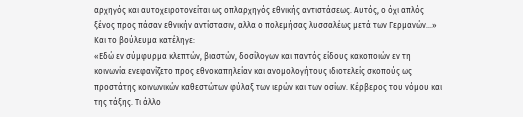αρχηγός και αυτοχειροτονείται ως οπλαρχηγός εθνικής αντιστάσεως. Αυτός, ο όχι απλός ξένος προς πάσαν εθνικήν αντίστασιν, αλλα ο πολεμήσας λυσσαλέως μετά των Γερμανών…»
Και το βούλευμα κατέληγε:
«Εδώ εν σύμφυρμα κλεπτών, βιαστών, δοσίλογων και παντός είδους κακοποιών εν τη κοινωνία ενεφανίζετο προς εθνοκαπηλείαν και ανομολογήτους ιδιοτελείς σκοπούς ως προστάτης κοινωνικών καθεστώτων φύλαξ των ιερών και των οσίων. Κέρβερος του νόμου και της τάξης. Τι άλλο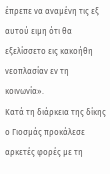έπρεπε να αναμένη τις εξ αυτού ειμη ότι θα εξελίσσετο εις κακοήθη νεοπλασίαν εν τη κοινωνία».
Κατά τη διάρκεια της δίκης ο Γιοσμάς προκάλεσε αρκετές φορές με τη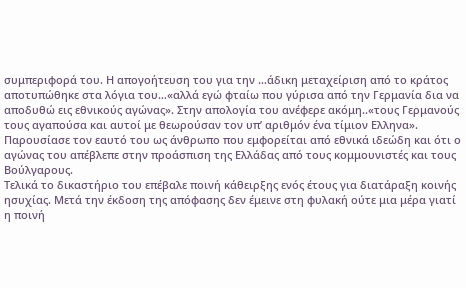συμπεριφορά του. Η απογοήτευση του για την …άδικη μεταχείριση από το κράτος αποτυπώθηκε στα λόγια του…«αλλά εγώ φταίω που γύρισα από την Γερμανία δια να αποδυθώ εις εθνικούς αγώνας». Στην απολογία του ανέφερε ακόμη..«τους Γερμανούς τους αγαπούσα και αυτοί με θεωρούσαν τον υπ’ αριθμόν ένα τίμιον Ελληνα». Παρουσίασε τον εαυτό του ως άνθρωπο που εμφορείται από εθνικά ιδεώδη και ότι ο αγώνας του απέβλεπε στην προάσπιση της Ελλάδας από τους κομμουνιστές και τους Βούλγαρους.
Τελικά το δικαστήριο του επέβαλε ποινή κάθειρξης ενός έτους για διατάραξη κοινής ησυχίας. Μετά την έκδοση της απόφασης δεν έμεινε στη φυλακή ούτε μια μέρα γιατί η ποινή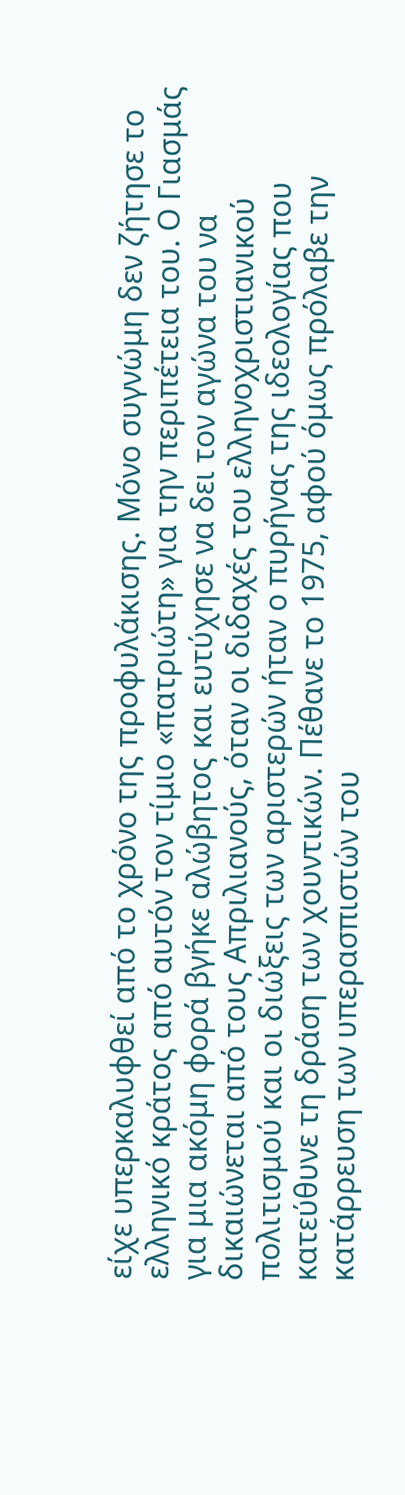είχε υπερκαλυφθεί από το χρόνο της προφυλάκισης. Μόνο συγνώμη δεν ζήτησε το ελληνικό κράτος από αυτόν τον τίμιο «πατριώτη» για την περιπέτεια του. Ο Γιασμάς για μια ακόμη φορά βγήκε αλώβητος και ευτύχησε να δει τον αγώνα του να δικαιώνεται από τους Απριλιανούς, όταν οι διδαχές του ελληνοχριστιανικού πολιτισμού και οι διώξεις των αριστερών ήταν ο πυρήνας της ιδεολογίας που κατεύθυνε τη δράση των χουντικών. Πέθανε το 1975, αφού όμως πρόλαβε την κατάρρευση των υπερασπιστών του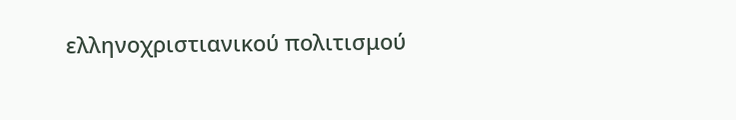ελληνοχριστιανικού πολιτισμού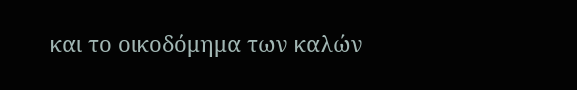και το οικοδόμημα των καλών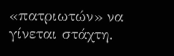«πατριωτών» να γίνεται στάχτη.